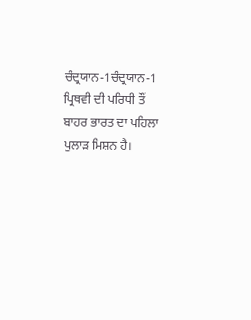ਚੰਦ੍ਰਯਾਨ-1ਚੰਦ੍ਰਯਾਨ-1 ਪ੍ਰਿਥਵੀ ਦੀ ਪਰਿਧੀ ਤੌਂ ਬਾਹਰ ਭਾਰਤ ਦਾ ਪਹਿਲਾ ਪੁਲਾੜ ਮਿਸ਼ਨ ਹੈ।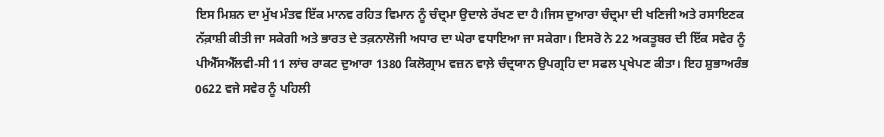ਇਸ ਮਿਸ਼ਨ ਦਾ ਮੁੱਖ ਮੰਤਵ ਇੱਕ ਮਾਨਵ ਰਹਿਤ ਵਿਮਾਨ ਨੂੰ ਚੰਦ੍ਰਮਾ ਉਦਾਲੇ ਰੱਖਣ ਦਾ ਹੈ।ਜਿਸ ਦੁਆਰਾ ਚੰਦ੍ਰਮਾ ਦੀ ਖਣਿਜੀ ਅਤੇ ਰਸਾਇਣਕ ਨੱਕ਼ਾਸ਼ੀ ਕੀਤੀ ਜਾ ਸਕੇਗੀ ਅਤੇ ਭਾਰਤ ਦੇ ਤਕ਼ਨਾਲੋਜੀ ਅਧਾਰ ਦਾ ਘੇਰਾ ਵਧਾਇਆ ਜਾ ਸਕੇਗਾ। ਇਸਰੋ ਨੇ 22 ਅਕਤੂਬਰ ਦੀ ਇੱਕ ਸਵੇਰ ਨੂੰ ਪੀਐੱਸਐੱਲਵੀ-ਸੀ 11 ਲਾਂਚ ਰਾਕਟ ਦੁਆਰਾ 1380 ਕਿਲੋਗ੍ਰਾਮ ਵਜ਼ਨ ਵਾਲ਼ੇ ਚੰਦ੍ਰਯਾਨ ਉਪਗ੍ਰਹਿ ਦਾ ਸਫਲ ਪ੍ਰਖੇਪਣ ਕੀਤਾ। ਇਹ ਸ਼ੁਭਾਅਰੰਭ 0622 ਵਜੇ ਸਵੇਰ ਨੂੰ ਪਹਿਲੀ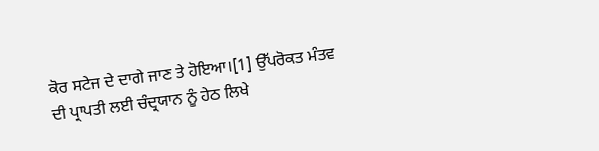ਕੋਰ ਸਟੇਜ ਦੇ ਦਾਗੇ ਜਾਣ ਤੇ ਹੋਇਆ।[1] ਉੱਪਰੋਕਤ ਮੰਤਵ ਦੀ ਪ੍ਰਾਪਤੀ ਲਈ ਚੰਦ੍ਰਯਾਨ ਨੂੰ ਹੇਠ ਲਿਖੇ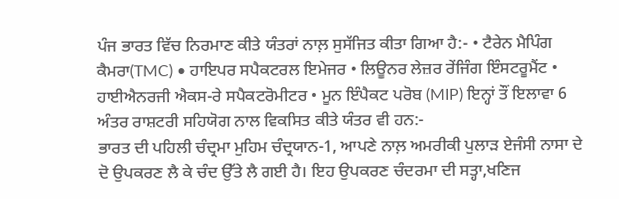ਪੰਜ ਭਾਰਤ ਵਿੱਚ ਨਿਰਮਾਣ ਕੀਤੇ ਯੰਤਰਾਂ ਨਾਲ਼ ਸੁਸੱਜਿਤ ਕੀਤਾ ਗਿਆ ਹੈ:- • ਟੈਰੇਨ ਮੈਪਿੰਗ ਕੈਮਰਾ(TMC) • ਹਾਇਪਰ ਸਪੈਕਟਰਲ ਇਮੇਜਰ • ਲਿਊਨਰ ਲੇਜ਼ਰ ਰੇਂਜਿੰਗ ਇੰਸਟਰੂਮੈਂਟ • ਹਾਈਐਨਰਜੀ ਐਕਸ-ਰੇ ਸਪੈਕਟਰੋਮੀਟਰ • ਮੂਨ ਇੰਪੈਕਟ ਪਰੋਬ (MIP) ਇਨ੍ਹਾਂ ਤੌਂ ਇਲਾਵਾ 6 ਅੰਤਰ ਰਾਸ਼ਟਰੀ ਸਹਿਯੋਗ ਨਾਲ ਵਿਕਸਿਤ ਕੀਤੇ ਯੰਤਰ ਵੀ ਹਨ:-
ਭਾਰਤ ਦੀ ਪਹਿਲੀ ਚੰਦ੍ਰਮਾ ਮੁਹਿਮ ਚੰਦ੍ਰਯਾਨ-1, ਆਪਣੇ ਨਾਲ਼ ਅਮਰੀਕੀ ਪੁਲਾੜ ਏਜੰਸੀ ਨਾਸਾ ਦੇ ਦੋ ਉਪਕਰਣ ਲੈ ਕੇ ਚੰਦ ਉੱਤੇ ਲੈ ਗਈ ਹੈ। ਇਹ ਉਪਕਰਣ ਚੰਦਰਮਾ ਦੀ ਸਤ੍ਹਾ,ਖਣਿਜ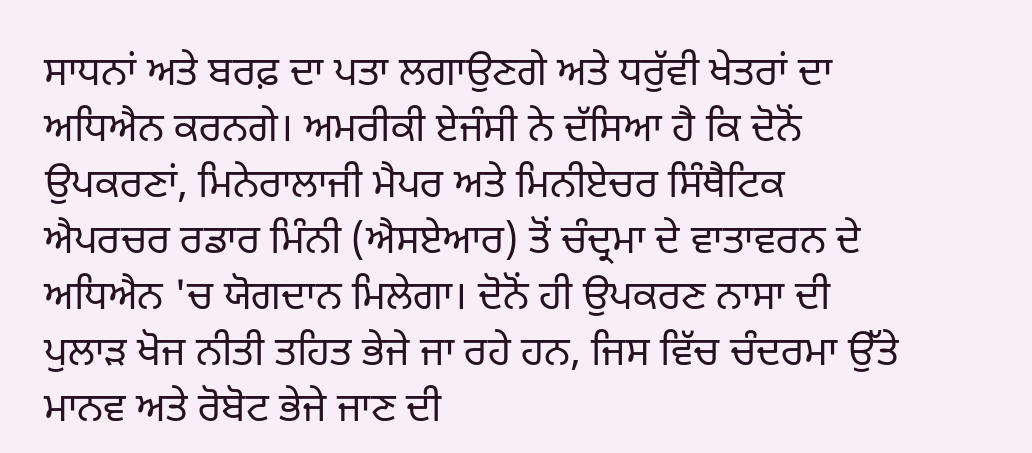ਸਾਧਨਾਂ ਅਤੇ ਬਰਫ਼ ਦਾ ਪਤਾ ਲਗਾਉਣਗੇ ਅਤੇ ਧਰੁੱਵੀ ਖੇਤਰਾਂ ਦਾ ਅਧਿਐਨ ਕਰਨਗੇ। ਅਮਰੀਕੀ ਏਜੰਸੀ ਨੇ ਦੱਸਿਆ ਹੈ ਕਿ ਦੋਨੋਂ ਉਪਕਰਣਾਂ, ਮਿਨੇਰਾਲਾਜੀ ਮੈਪਰ ਅਤੇ ਮਿਨੀਏਚਰ ਸਿੰਥੈਟਿਕ ਐਪਰਚਰ ਰਡਾਰ ਮਿੰਨੀ (ਐਸਏਆਰ) ਤੋਂ ਚੰਦ੍ਰਮਾ ਦੇ ਵਾਤਾਵਰਨ ਦੇ ਅਧਿਐਨ 'ਚ ਯੋਗਦਾਨ ਮਿਲੇਗਾ। ਦੋਨੋਂ ਹੀ ਉਪਕਰਣ ਨਾਸਾ ਦੀ ਪੁਲਾੜ ਖੋਜ ਨੀਤੀ ਤਹਿਤ ਭੇਜੇ ਜਾ ਰਹੇ ਹਨ, ਜਿਸ ਵਿੱਚ ਚੰਦਰਮਾ ਉੱਤੇ ਮਾਨਵ ਅਤੇ ਰੋਬੋਟ ਭੇਜੇ ਜਾਣ ਦੀ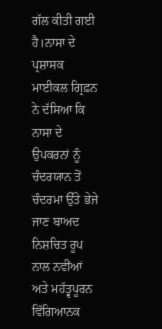ਗੱਲ ਕੀਤੀ ਗਈ ਹੈ।ਨਾਸਾ ਦੇ ਪ੍ਰਸ਼ਾਸਕ ਮਾਈਕਲ ਗ੍ਰਿਫ਼ਨ ਨੇ ਦੱਸਿਆ ਕਿ ਨਾਸਾ ਦੇ ਉਪਕਰਨਾਂ ਨੂੰ ਚੰਦਰਯਾਨ ਤੋਂ ਚੰਦਰਮਾ ਉੱਤੇ ਭੇਜੇ ਜਾਣ ਬਾਅਦ ਨਿਸ਼ਚਿਤ ਰੂਪ ਨਾਲ ਨਵੀਂਆਂ ਅਤੇ ਮਹੱਤ੍ਵਪੂਰਨ ਵਿੱਗਿਆਨਕ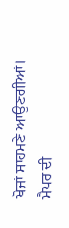ਖੋਜਾਂ ਸਾਹਮਣੇ ਆਉਣਗੀਆਂ। ਮੈਪਰ ਦੀ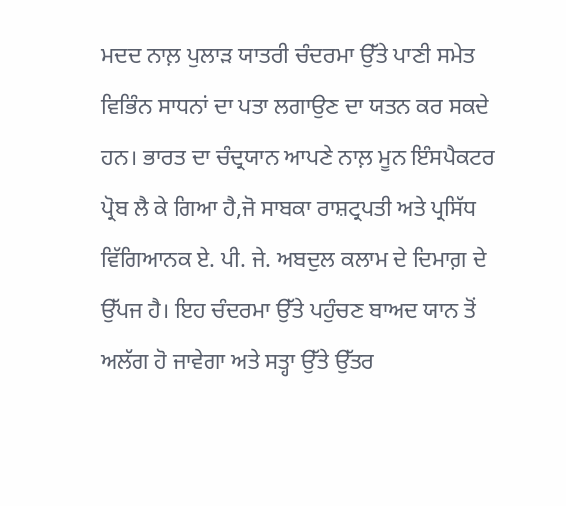ਮਦਦ ਨਾਲ਼ ਪੁਲਾੜ ਯਾਤਰੀ ਚੰਦਰਮਾ ਉੱਤੇ ਪਾਣੀ ਸਮੇਤ ਵਿਭਿੰਨ ਸਾਧਨਾਂ ਦਾ ਪਤਾ ਲਗਾਉਣ ਦਾ ਯਤਨ ਕਰ ਸਕਦੇ ਹਨ। ਭਾਰਤ ਦਾ ਚੰਦ੍ਰਯਾਨ ਆਪਣੇ ਨਾਲ਼ ਮੂਨ ਇੰਸਪੈਕਟਰ ਪ੍ਰੋਬ ਲੈ ਕੇ ਗਿਆ ਹੈ,ਜੋ ਸਾਬਕਾ ਰਾਸ਼ਟ੍ਰਪਤੀ ਅਤੇ ਪ੍ਰਸਿੱਧ ਵਿੱਗਿਆਨਕ ਏ. ਪੀ. ਜੇ. ਅਬਦੁਲ ਕਲਾਮ ਦੇ ਦਿਮਾਗ਼ ਦੇ ਉੱਪਜ ਹੈ। ਇਹ ਚੰਦਰਮਾ ਉੱਤੇ ਪਹੁੰਚਣ ਬਾਅਦ ਯਾਨ ਤੋਂ ਅਲੱਗ ਹੋ ਜਾਵੇਗਾ ਅਤੇ ਸਤ੍ਹਾ ਉੱਤੇ ਉੱਤਰ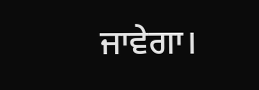ਜਾਵੇਗਾ।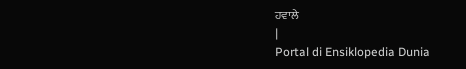ਹਵਾਲੇ
|
Portal di Ensiklopedia Dunia